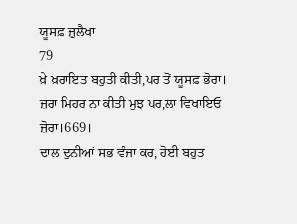ਯੂਸਫ਼ ਜ਼ੁਲੈਖਾ
79
ਖ਼ੇ ਖ਼ਰਾਇਤ ਬਹੁਤੀ ਕੀਤੀ,ਪਰ ਤੋਂ ਯੂਸਫ਼ ਭੋਰਾ।
ਜ਼ਰਾ ਮਿਹਰ ਨਾ ਕੀਤੀ ਮੁਝ ਪਰ,ਲਾ ਵਿਖਾਇਓ ਜ਼ੋਰਾ।669।
ਦਾਲ ਦੁਨੀਆਂ ਸਭ ਵੰਜਾ ਕਰ, ਹੋਈ ਬਹੁਤ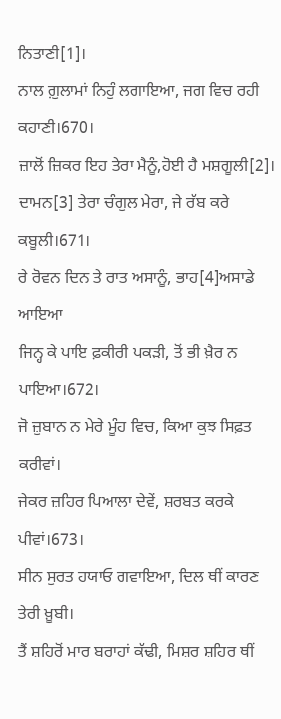ਨਿਤਾਣੀ[1]।
ਨਾਲ ਗ਼ੁਲਾਮਾਂ ਨਿਹੁੰ ਲਗਾਇਆ, ਜਗ ਵਿਚ ਰਹੀ ਕਹਾਣੀ।670।
ਜ਼ਾਲੋਂ ਜ਼ਿਕਰ ਇਹ ਤੇਰਾ ਮੈਨੂੰ,ਹੋਈ ਹੈ ਮਸ਼ਗੂਲੀ[2]।
ਦਾਮਨ[3] ਤੇਰਾ ਚੰਗੁਲ ਮੇਰਾ, ਜੇ ਰੱਬ ਕਰੇ ਕਬੂਲੀ।671।
ਰੇ ਰੋਵਨ ਦਿਨ ਤੇ ਰਾਤ ਅਸਾਨੂੰ, ਭਾਹ[4]ਅਸਾਡੇ ਆਇਆ
ਜਿਨ੍ਹ ਕੇ ਪਾਇ ਫ਼ਕੀਰੀ ਪਕੜੀ, ਤੋਂ ਭੀ ਖ਼ੈਰ ਨ ਪਾਇਆ।672।
ਜੋ ਜ਼ੁਬਾਨ ਨ ਮੇਰੇ ਮੂੰਹ ਵਿਚ, ਕਿਆ ਕੁਝ ਸਿਫ਼ਤ ਕਰੀਵਾਂ।
ਜੇਕਰ ਜ਼ਹਿਰ ਪਿਆਲਾ ਦੇਵੇਂ, ਸ਼ਰਬਤ ਕਰਕੇ ਪੀਵਾਂ।673।
ਸੀਨ ਸੁਰਤ ਹਯਾਓ ਗਵਾਇਆ, ਦਿਲ ਥੀਂ ਕਾਰਣ ਤੇਰੀ ਖ਼ੂਬੀ।
ਤੈਂ ਸ਼ਹਿਰੋਂ ਮਾਰ ਬਰਾਹਾਂ ਕੱਢੀ, ਮਿਸ਼ਰ ਸ਼ਹਿਰ ਥੀਂ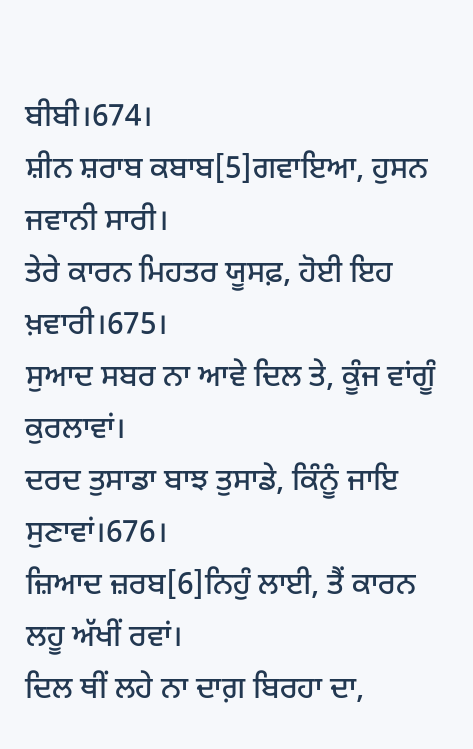ਬੀਬੀ।674।
ਸ਼ੀਨ ਸ਼ਰਾਬ ਕਬਾਬ[5]ਗਵਾਇਆ, ਹੁਸਨ ਜਵਾਨੀ ਸਾਰੀ।
ਤੇਰੇ ਕਾਰਨ ਮਿਹਤਰ ਯੂਸਫ਼, ਹੋਈ ਇਹ ਖ਼ਵਾਰੀ।675।
ਸੁਆਦ ਸਬਰ ਨਾ ਆਵੇ ਦਿਲ ਤੇ, ਕੂੰਜ ਵਾਂਗੂੰ ਕੁਰਲਾਵਾਂ।
ਦਰਦ ਤੁਸਾਡਾ ਬਾਝ ਤੁਸਾਡੇ, ਕਿੰਨੂੰ ਜਾਇ ਸੁਣਾਵਾਂ।676।
ਜ਼ਿਆਦ ਜ਼ਰਬ[6]ਨਿਹੁੰ ਲਾਈ, ਤੈਂ ਕਾਰਨ ਲਹੂ ਅੱਖੀਂ ਰਵਾਂ।
ਦਿਲ ਥੀਂ ਲਹੇ ਨਾ ਦਾਗ਼ ਬਿਰਹਾ ਦਾ,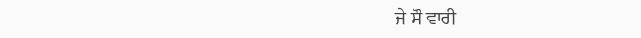ਜੇ ਸੌ ਵਾਰੀ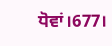ਧੋਵਾਂ।677।